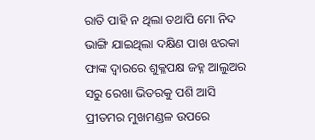ରାତି ପାହି ନ ଥିଲା ତଥାପି ମୋ ନିଦ ଭାଙ୍ଗି ଯାଇଥିଲା ଦକ୍ଷିଣ ପାଖ ଝରକା ଫାଙ୍କ ଦ୍ବାରରେ ଶୁକ୍ଳପକ୍ଷ ଜହ୍ନ ଆଲୁଅର ସରୁ ରେଖା ଭିତରକୁ ପଶି ଆସି ପ୍ରୀତମର ମୁଖମଣ୍ଡଳ ଉପରେ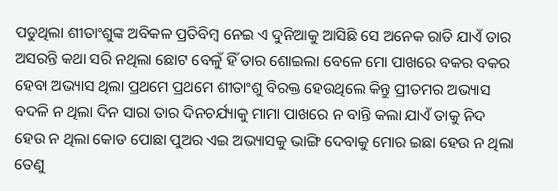ପଡୁଥିଲା ଶୀତାଂଶୁଙ୍କ ଅବିକଳ ପ୍ରତିବିମ୍ବ ନେଇ ଏ ଦୁନିଆକୁ ଆସିଛି ସେ ଅନେକ ରାତି ଯାଏଁ ତାର ଅସରନ୍ତି କଥା ସରି ନଥିଲା ଛୋଟ ବେଳୁଁ ହିଁ ତାର ଶୋଇଲା ବେଳେ ମୋ ପାଖରେ ବକର ବକର ହେବା ଅଭ୍ୟାସ ଥିଲା ପ୍ରଥମେ ପ୍ରଥମେ ଶୀତାଂଶୁ ବିରକ୍ତ ହେଉଥିଲେ କିନ୍ତୁ ପ୍ରୀତମର ଅଭ୍ୟାସ ବଦଳି ନ ଥିଲା ଦିନ ସାରା ତାର ଦିନଚର୍ଯ୍ୟାକୁ ମାମା ପାଖରେ ନ ବାନ୍ତି କଲା ଯାଏଁ ତାକୁ ନିଦ ହେଉ ନ ଥିଲା କୋଡ ପୋଛା ପୁଅର ଏଇ ଅଭ୍ୟାସକୁ ଭାଙ୍ଗି ଦେବାକୁ ମୋର ଇଛା ହେଉ ନ ଥିଲା ତେଣୁ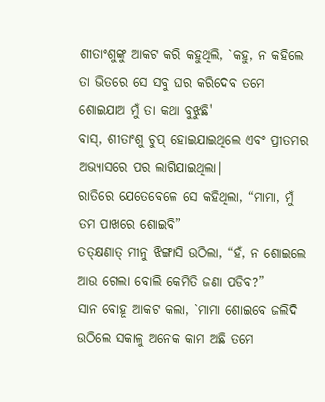ଶୀତାଂଶୁଙ୍କୁ ଆକଟ କରି କହୁଥିଲି, `କହୁ, ନ କହିଲେ ତା ଭିତରେ ସେ ସବୁ ଘର କରିଦେବ ତମେ ଶୋଇଯାଅ ମୁଁ ତା କଥା ବୁଝୁଛି'
ବାସ୍, ଶୀତାଂଶୁ ଚୁପ୍ ହୋଇଯାଇଥିଲେ ଏବଂ ପ୍ରୀତମର ଅଭ୍ୟାସରେ ପର ଲାଗିଯାଇଥିଲା|
ରାତିରେ ଯେତେବେଳେ ସେ କହିଥିଲା, “ମାମା, ମୁଁ ତମ ପାଖରେ ଶୋଇବି”
ତତ୍କ୍ଷଣାତ୍ ମୀନୁ ଝିଙ୍ଗାସି ଉଠିଲା, “ହଁ, ନ ଶୋଇଲେ ଆଉ ଗେଲା ବୋଲି କେମିତି ଜଣା ପଡିବ?”
ସାନ ବୋହୂ ଆକଟ କଲା, `ମାମା ଶୋଇବେ ଜଲିଦି ଉଠିଲେ ସକାଳୁ ଅନେକ କାମ ଅଛି ତମେ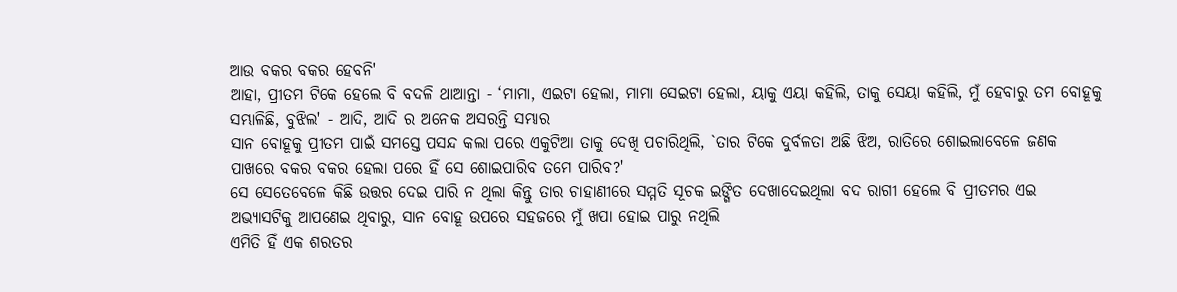ଆଉ ବକର ବକର ହେବନି'
ଆହା, ପ୍ରୀତମ ଟିକେ ହେଲେ ବି ବଦଳି ଥାଆନ୍ତା - ‘ମାମା, ଏଇଟା ହେଲା, ମାମା ସେଇଟା ହେଲା, ୟାକୁ ଏୟା କହିଲି, ତାକୁ ସେୟା କହିଲି, ମୁଁ ହେବାରୁ ତମ ବୋହୂକୁ ସମ୍ଭାଳିଛି, ବୁଝିଲ' - ଆଦି, ଆଦି ର ଅନେକ ଅସରନ୍ତି ସମ୍ଭାର
ସାନ ବୋହୂକୁ ପ୍ରୀତମ ପାଇଁ ସମସ୍ତେ ପସନ୍ଦ କଲା ପରେ ଏକୁଟିଆ ତାକୁ ଦେଖି ପଚାରିଥିଲି, `ତାର ଟିକେ ଦୁର୍ବଳତା ଅଛି ଝିଅ, ରାତିରେ ଶୋଇଲାବେଳେ ଜଣକ ପାଖରେ ବକର ବକର ହେଲା ପରେ ହିଁ ସେ ଶୋଇପାରିବ ତମେ ପାରିବ?'
ସେ ସେତେବେଳେ କିଛି ଉତ୍ତର ଦେଇ ପାରି ନ ଥିଲା କିନ୍ତୁ ତାର ଚାହାଣୀରେ ସମ୍ମତି ସୂଚକ ଇଙ୍ଗିତ ଦେଖାଦେଇଥିଲା ବଦ ରାଗୀ ହେଲେ ବି ପ୍ରୀତମର ଏଇ ଅଭ୍ୟାସଟିକୁ ଆପଣେଇ ଥିବାରୁ, ସାନ ବୋହୂ ଉପରେ ସହଜରେ ମୁଁ ଖପା ହୋଇ ପାରୁ ନଥିଲି
ଏମିତି ହିଁ ଏକ ଶରତର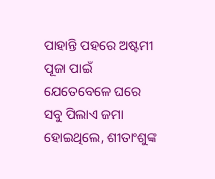ପାହାନ୍ତି ପହରେ ଅଷ୍ଟମୀ ପୂଜା ପାଇଁ ଯେତେବେଳେ ଘରେ ସବୁ ପିଲାଏ ଜମା ହୋଇଥିଲେ, ଶୀତାଂଶୁଙ୍କ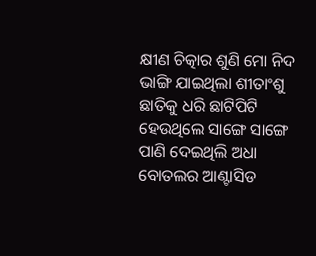କ୍ଷୀଣ ଚିତ୍କାର ଶୁଣି ମୋ ନିଦ ଭାଙ୍ଗି ଯାଇଥିଲା ଶୀତାଂଶୁ ଛାତିକୁ ଧରି ଛାଟିପିଟି ହେଉଥିଲେ ସାଙ୍ଗେ ସାଙ୍ଗେ ପାଣି ଦେଇଥିଲି ଅଧା ବୋତଲର ଆଣ୍ଟାସିଡ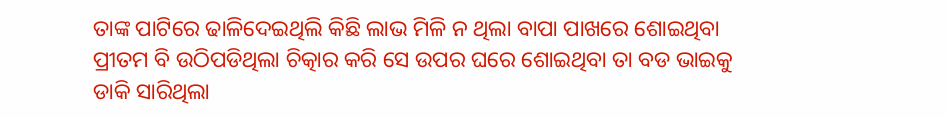ତାଙ୍କ ପାଟିରେ ଢାଳିଦେଇଥିଲି କିଛି ଲାଭ ମିଳି ନ ଥିଲା ବାପା ପାଖରେ ଶୋଇଥିବା ପ୍ରୀତମ ବି ଉଠିପଡିଥିଲା ଚିତ୍କାର କରି ସେ ଉପର ଘରେ ଶୋଇଥିବା ତା ବଡ ଭାଇକୁ ଡାକି ସାରିଥିଲା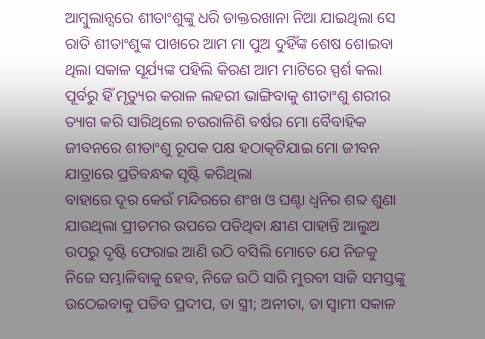ଆମ୍ବୁଲାନ୍ସରେ ଶୀତାଂଶୁଙ୍କୁ ଧରି ଡାକ୍ତରଖାନା ନିଆ ଯାଇଥିଲା ସେ ରାତି ଶୀତାଂଶୁଙ୍କ ପାଖରେ ଆମ ମା ପୁଅ ଦୁହିଁଙ୍କ ଶେଷ ଶୋଇବା ଥିଲା ସକାଳ ସୂର୍ଯ୍ୟଙ୍କ ପହିଲି କିରଣ ଆମ ମାଟିରେ ସ୍ପର୍ଶ କଲା ପୂର୍ବରୁ ହିଁ ମୃତ୍ୟୁର କରାଳ ଲହରୀ ଭାଙ୍ଗିବାକୁ ଶୀତାଂଶୁ ଶରୀର ତ୍ୟାଗ କରି ସାରିଥିଲେ ଚଉରାଳିଶି ବର୍ଷର ମୋ ବୈବାହିକ ଜୀବନରେ ଶୀତାଂଶୁ ରୂପକ ପକ୍ଷ ହଠାତ୍କଟିଯାଇ ମୋ ଜୀବନ ଯାତ୍ରାରେ ପ୍ରତିବନ୍ଧକ ସୃଷ୍ଟି କରିଥିଲା
ବାହାରେ ଦୂର କେଉଁ ମନ୍ଦିରରେ ଶଂଖ ଓ ଘଣ୍ଟା ଧ୍ବନିର ଶବ୍ଦ ଶୁଣା ଯାଉଥିଲା ପ୍ରୀତମର ଉପରେ ପଡିଥିବା କ୍ଷୀଣ ପାହାନ୍ତି ଆଲୁଅ ଉପରୁ ଦୃଷ୍ଟି ଫେରାଇ ଆଣି ଉଠି ବସିଲି ମୋତେ ଯେ ନିଜକୁ ନିଜେ ସମ୍ଭାଳିବାକୁ ହେବ, ନିଜେ ଉଠି ସାରି ମୁରବୀ ସାଜି ସମସ୍ତଙ୍କୁ ଉଠେଇବାକୁ ପଡିବ ପ୍ରଦୀପ, ତା ସ୍ତ୍ରୀ; ଅନୀତା, ତା ସ୍ୱାମୀ ସକାଳ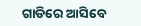ଗାଡିରେ ଆସିବେ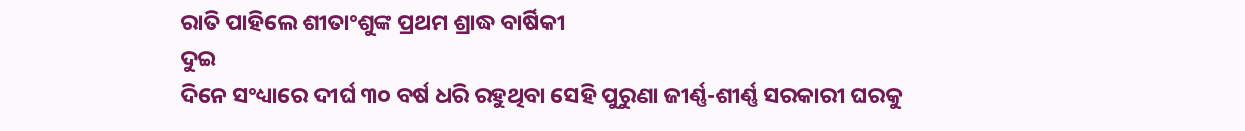ରାତି ପାହିଲେ ଶୀତାଂଶୁଙ୍କ ପ୍ରଥମ ଶ୍ରାଦ୍ଧ ବାର୍ଷିକୀ
ଦୁଇ
ଦିନେ ସଂଧ୍ୟାରେ ଦୀର୍ଘ ୩୦ ବର୍ଷ ଧରି ରହୁଥିବା ସେହି ପୁରୁଣା ଜୀର୍ଣ୍ଣ-ଶୀର୍ଣ୍ଣ ସରକାରୀ ଘରକୁ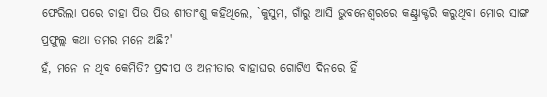ଫେରିଲା ପରେ ଚାହା ପିଉ ପିଉ ଶୀତାଂଶୁ କହିଥିଲେ, `କୁସୁମ, ଗାଁରୁ ଆସି ଭୁବନେଶ୍ବରରେ କଣ୍ଟ୍ରାକ୍ଟରି କରୁଥିବା ମୋର ସାଙ୍ଗ ପ୍ରଫୁଲ୍ଲ କଥା ତମର ମନେ ଅଛି?'
ହଁ, ମନେ ନ ଥିବ କେମିତି? ପ୍ରଦୀପ ଓ ଅନୀତାର ବାହାଘର ଗୋଟିଏ ଦିନରେ ହିଁ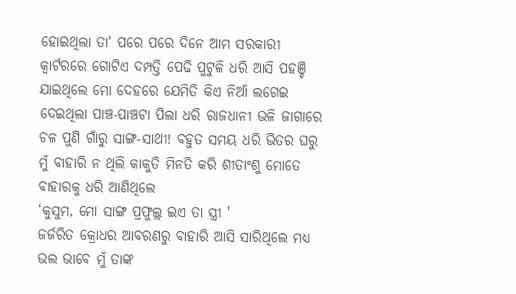ହୋଇଥିଲା ତା' ପରେ ପରେ ଦିନେ ଆମ ସରକାରୀ କ୍ୱାର୍ଟରରେ ଗୋଟିଏ ଦମ୍ପତ୍ତି ପେଢି ପୁଟୁଳି ଧରି ଆସି ପହଞ୍ଚି ଯାଇଥିଲେ ମୋ ଦେହରେ ଯେମିତି କିଏ ନିଆଁ ଲଗେଇ ଦେଇଥିଲା ପାଞ୍ଚ-ପାଞ୍ଚଟା ପିଲା ଧରି ରାଜଧାନୀ ଭଳି ଜାଗାରେ ଚଳ ପୁଣି ଗାଁରୁ ସାଙ୍ଗ-ସାଥୀ! ବହୁତ ସମୟ ଧରି ଭିତର ଘରୁ ମୁଁ ବାହାରି ନ ଥିଲି କାକୁତି ମିନତି କରି ଶୀତାଂଶୁ ମୋତେ ବାହାରକୁ ଧରି ଆଣିଥିଲେ
‘କୁସୁମ, ମୋ ସାଙ୍ଗ ପ୍ରଫୁଲ୍ଲ ଇଏ ତା ସ୍ତ୍ରୀ '
ଜର୍ଜରିତ କ୍ରୋଧର ଆବରଣରୁ ବାହାରି ଆସି ସାରିଥିଲେ ମଧ୍ୟ ଭଲ ଭାବେ ମୁଁ ତାଙ୍କ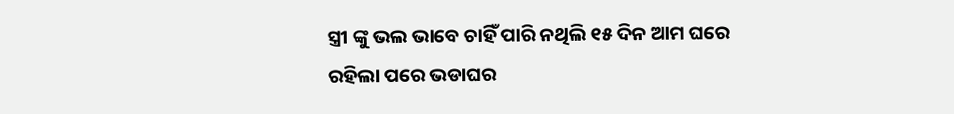ସ୍ତ୍ରୀ ଙ୍କୁ ଭଲ ଭାବେ ଚାହିଁ ପାରି ନଥିଲି ୧୫ ଦିନ ଆମ ଘରେ ରହିଲା ପରେ ଭଡାଘର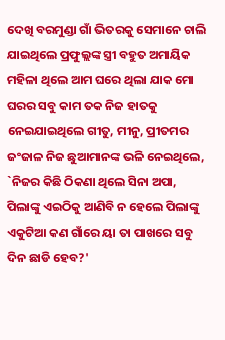ଦେଖି ବରମୁଣ୍ଡା ଗାଁ ଭିତରକୁ ସେମାନେ ଚାଲି ଯାଇଥିଲେ ପ୍ରଫୁଲ୍ଲଙ୍କ ସ୍ତ୍ରୀ ବହୁତ ଅମାୟିକ ମହିଳା ଥିଲେ ଆମ ଘରେ ଥିଲା ଯାକ ମୋ ଘରର ସବୁ କାମ ତକ ନିଜ ହାତକୁ ନେଇଯାଇଥିଲେ ଗୀତୁ, ମୀନୁ, ପ୍ରୀତମର ଜଂଜାଳ ନିଜ ଛୁଆମାନଙ୍କ ଭଳି ନେଇଥିଲେ, `ନିଜର କିଛି ଠିକଣା ଥିଲେ ସିନା ଅପା, ପିଲାଙ୍କୁ ଏଇଠିକୁ ଆଣିବି ନ ହେଲେ ପିଲାଙ୍କୁ ଏକୁଟିଆ କଣ ଗାଁରେ ୟା ତା ପାଖରେ ସବୁ ଦିନ ଛାଡି ହେବ?'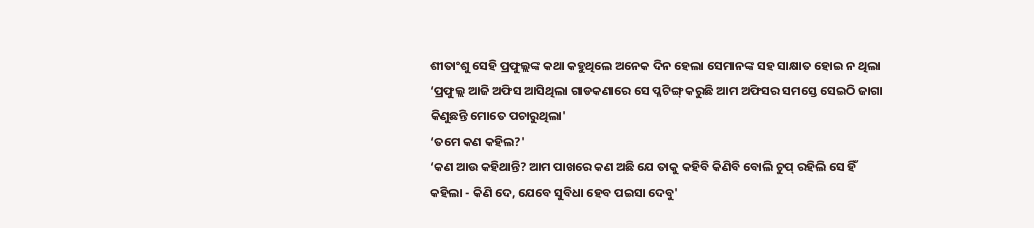ଶୀତାଂଶୁ ସେହି ପ୍ରଫୁଲ୍ଲଙ୍କ କଥା କହୁଥିଲେ ଅନେକ ଦିନ ହେଲା ସେମାନଙ୍କ ସହ ସାକ୍ଷାତ ହୋଇ ନ ଥିଲା
‘ପ୍ରଫୁଲ୍ଲ ଆଜି ଅଫିସ ଆସିଥିଲା ଗାଡକଣାରେ ସେ ପ୍ଳଟିଙ୍ଗ୍ କରୁଛି ଆମ ଅଫିସର ସମସ୍ତେ ସେଇଠି ଜାଗା କିଣୁଛନ୍ତି ମୋତେ ପଚାରୁଥିଲା'
‘ତମେ କଣ କହିଲ?'
‘କଣ ଆଉ କହିଥାନ୍ତି? ଆମ ପାଖରେ କଣ ଅଛି ଯେ ତାକୁ କହିବି କିଣିବି ବୋଲି ଚୁପ୍ ରହିଲି ସେ ହିଁ କହିଲା - କିଣି ଦେ, ଯେବେ ସୁବିଧା ହେବ ପଇସା ଦେବୁ'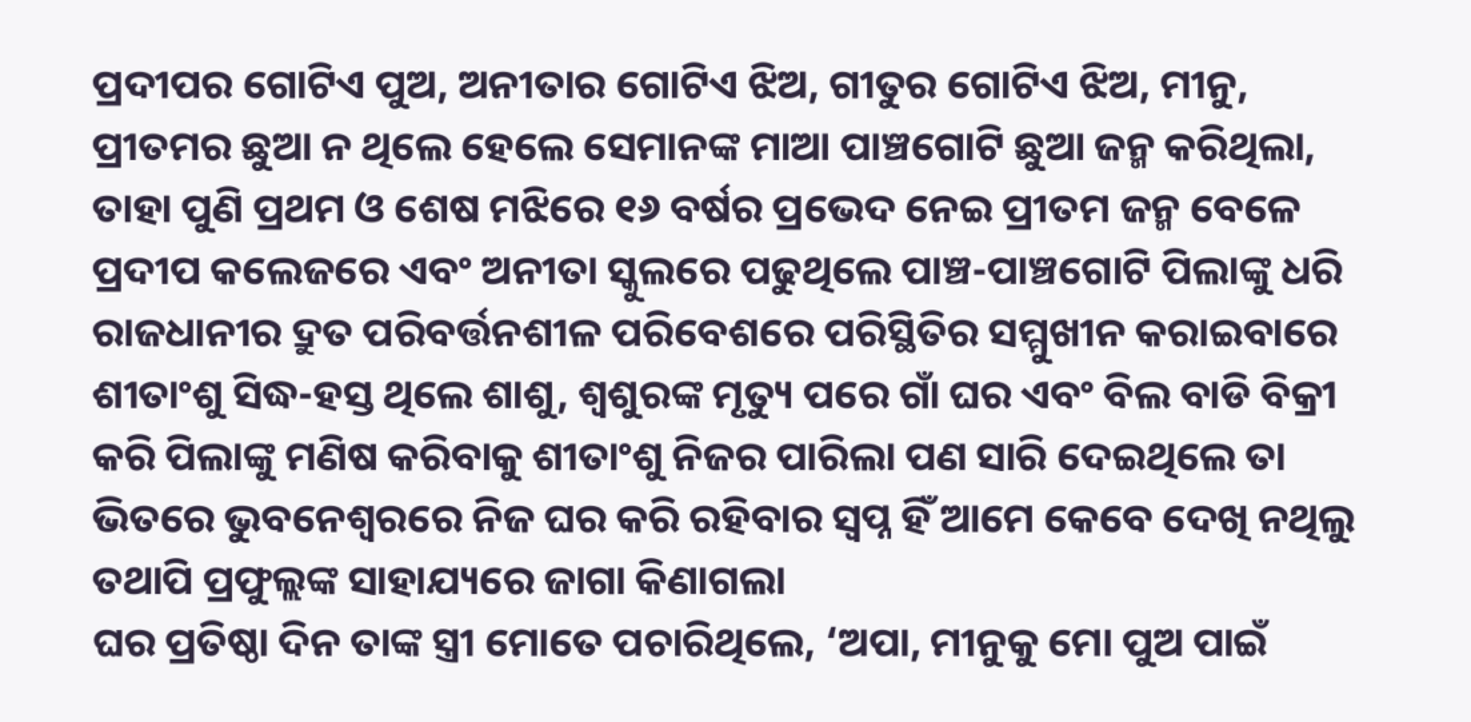ପ୍ରଦୀପର ଗୋଟିଏ ପୁଅ, ଅନୀତାର ଗୋଟିଏ ଝିଅ, ଗୀତୁର ଗୋଟିଏ ଝିଅ, ମୀନୁ, ପ୍ରୀତମର ଛୁଆ ନ ଥିଲେ ହେଲେ ସେମାନଙ୍କ ମାଆ ପାଞ୍ଚଗୋଟି ଛୁଆ ଜନ୍ମ କରିଥିଲା, ତାହା ପୁଣି ପ୍ରଥମ ଓ ଶେଷ ମଝିରେ ୧୬ ବର୍ଷର ପ୍ରଭେଦ ନେଇ ପ୍ରୀତମ ଜନ୍ମ ବେଳେ ପ୍ରଦୀପ କଲେଜରେ ଏବଂ ଅନୀତା ସ୍କୁଲରେ ପଢୁଥିଲେ ପାଞ୍ଚ-ପାଞ୍ଚଗୋଟି ପିଲାଙ୍କୁ ଧରି ରାଜଧାନୀର ଦ୍ରୁତ ପରିବର୍ତ୍ତନଶୀଳ ପରିବେଶରେ ପରିସ୍ଥିତିର ସମ୍ମୁଖୀନ କରାଇବାରେ ଶୀତାଂଶୁ ସିଦ୍ଧ-ହସ୍ତ ଥିଲେ ଶାଶୁ, ଶ୍ବଶୁରଙ୍କ ମୃତ୍ୟୁ ପରେ ଗାଁ ଘର ଏବଂ ବିଲ ବାଡି ବିକ୍ରୀ କରି ପିଲାଙ୍କୁ ମଣିଷ କରିବାକୁ ଶୀତାଂଶୁ ନିଜର ପାରିଲା ପଣ ସାରି ଦେଇଥିଲେ ତା ଭିତରେ ଭୁବନେଶ୍ବରରେ ନିଜ ଘର କରି ରହିବାର ସ୍ବପ୍ନ ହିଁ ଆମେ କେବେ ଦେଖି ନଥିଲୁ ତଥାପି ପ୍ରଫୁଲ୍ଲଙ୍କ ସାହାଯ୍ୟରେ ଜାଗା କିଣାଗଲା
ଘର ପ୍ରତିଷ୍ଠା ଦିନ ତାଙ୍କ ସ୍ତ୍ରୀ ମୋତେ ପଚାରିଥିଲେ, ‘ଅପା, ମୀନୁକୁ ମୋ ପୁଅ ପାଇଁ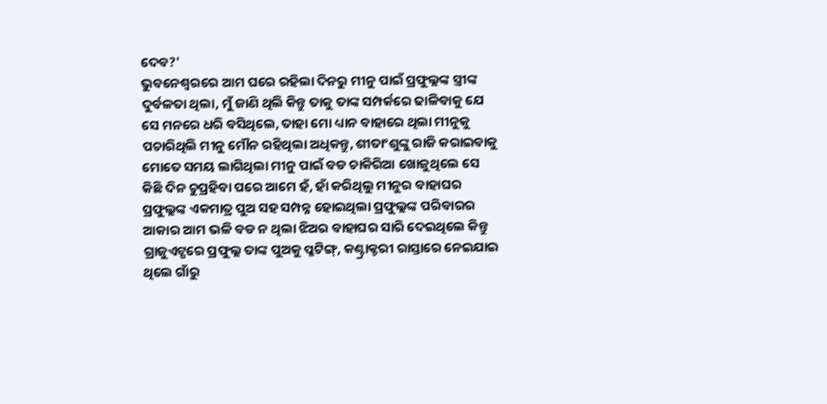ଦେବ?'
ଭୁବନେଶ୍ବରରେ ଆମ ଘରେ ରହିଲା ଦିନରୁ ମୀନୁ ପାଇଁ ପ୍ରଫୁଲ୍ଲଙ୍କ ସ୍ତ୍ରୀଙ୍କ ଦୁର୍ବଳତା ଥିଲା, ମୁଁ ଜାଣି ଥିଲି କିନ୍ତୁ ତାକୁ ତାଙ୍କ ସମ୍ପର୍କରେ ଢାଳିବାକୁ ଯେ ସେ ମନରେ ଧରି ବସିଥିଲେ, ତାହା ମୋ ଧ୍ୟାନ ବାହାରେ ଥିଲା ମୀନୁକୁ ପଚାରିଥିଲି ମୀନୁ ମୌନ ରହିଥିଲା ଅଧିକନ୍ତୁ, ଶୀତାଂଶୁଙ୍କୁ ରାଜି କରାଇବାକୁ ମୋତେ ସମୟ ଲାଗିଥିଲା ମୀନୁ ପାଇଁ ବଡ ଚାକିରିଆ ଖୋଜୁଥିଲେ ସେ କିଛି ଦିନ ଚୁପ୍ରହିବା ପରେ ଆମେ ହଁ, ହାଁ କରିଥିଲୁ ମୀନୁର ବାହାଘର ପ୍ରଫୁଲ୍ଲଙ୍କ ଏକମାତ୍ର ପୁଅ ସହ ସମ୍ପନ୍ନ ହୋଇଥିଲା ପ୍ରଫୁଲ୍ଲଙ୍କ ପରିବାରର ଆକାର ଆମ ଭଳି ବଡ ନ ଥିଲା ଝିଅର ବାହାଘର ସାରି ଦେଇଥିଲେ କିନ୍ତୁ ଗ୍ରାଜୁଏଟ୍ପରେ ପ୍ରଫୁଲ୍ଲ ତାଙ୍କ ପୁଅକୁ ପ୍ଳଟିଙ୍ଗ୍, କଣ୍ଟ୍ରାକ୍ଟରୀ ରାସ୍ତାରେ ନେଇଯାଇ ଥିଲେ ଗାଁରୁ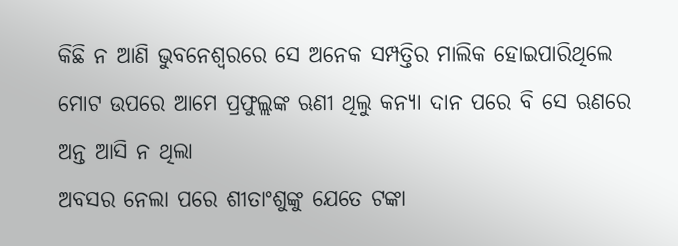କିଛି ନ ଆଣି ଭୁବନେଶ୍ବରରେ ସେ ଅନେକ ସମ୍ପତ୍ତିର ମାଲିକ ହୋଇପାରିଥିଲେ ମୋଟ ଉପରେ ଆମେ ପ୍ରଫୁଲ୍ଲଙ୍କ ଋଣୀ ଥିଲୁ କନ୍ୟା ଦାନ ପରେ ବି ସେ ଋଣରେ ଅନ୍ତ ଆସି ନ ଥିଲା
ଅବସର ନେଲା ପରେ ଶୀତାଂଶୁଙ୍କୁ ଯେତେ ଟଙ୍କା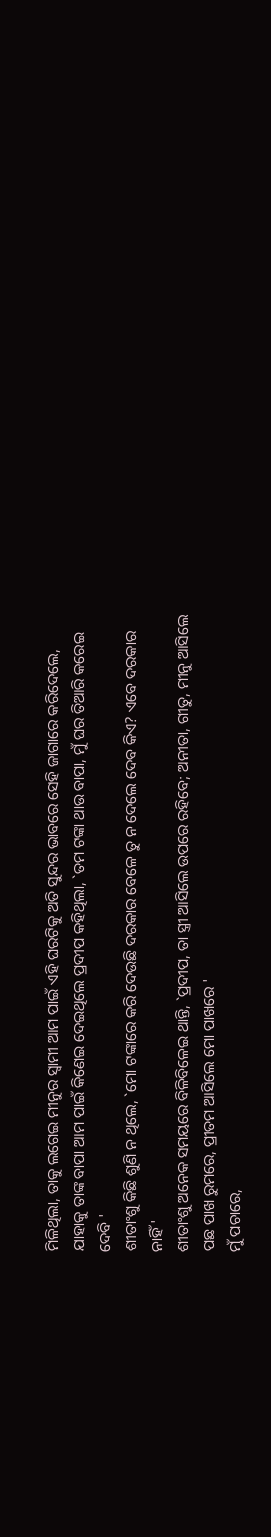ମିଳିଥିଲା, ତାକୁ ଲଗେଇ ମୀନୁର ସ୍ୱାମୀ ଆମ ପାଇଁ ଏହି ଘରଟିକୁ ଅତି ସୁନ୍ଦର ଭାବରେ ସେହି ଜାଗାରେ କରିଦେଲେ, ଯାହାକୁ ତାଙ୍କ ବାପା ଆମ ପାଇଁ କିଣେଇ ଦେଇଥିଲେ ପ୍ରଦୀପ କହିଥିଲା, `ତମ ଟଙ୍କା ଥାଉ ବାପା, ମୁଁ ଘର ତିଆରି କରେଇ ଦେବି '
ଶୀତାଂଶୁ କିଛି ଶୁଣି ନ ଥିଲେ, `ମୋ ଟଙ୍କାରେ କରି ଦେଉଛି ଦରକାର ବେଳେ ତୁ ନ ଦେଲେ ଦେବ କିଏ? ଏବେ ଦରକାର ନାହିଁ '
ଶୀତାଂଶୁ ଅନେକ ସମୟରେ ବିଳିବିଳେଇ ଥାନ୍ତି, `ପ୍ରଦୀପ, ତା ସ୍ତ୍ରୀ ଆସିଲେ ଉପରେ ରହିବେ; ଅନୀତା, ଗୀତୁ, ମୀନୁ ଆସିଲେ ପଛ ପାଖ ରୁମରେ, ପ୍ରୀତମ ଆସିଲେ ମୋ ପାଖରେ '
ମୁଁ ପଚାରେ,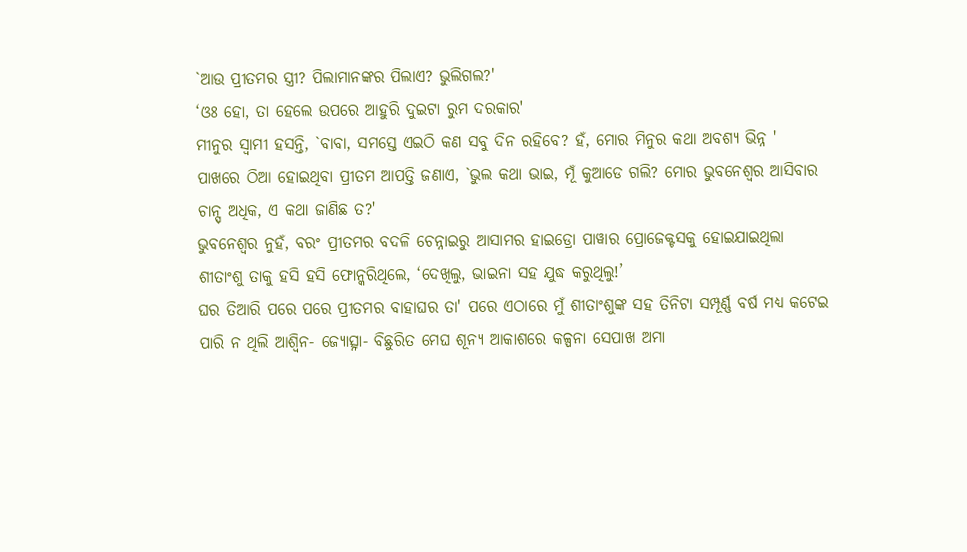`ଆଉ ପ୍ରୀତମର ସ୍ତ୍ରୀ? ପିଲାମାନଙ୍କର ପିଲାଏ? ଭୁଲିଗଲ?'
‘ଓଃ ହୋ, ତା ହେଲେ ଉପରେ ଆହୁରି ଦୁଇଟା ରୁମ ଦରକାର'
ମୀନୁର ସ୍ୱାମୀ ହସନ୍ତି, `ବାବା, ସମସ୍ତେ ଏଇଠି କଣ ସବୁ ଦିନ ରହିବେ? ହଁ, ମୋର ମିନୁର କଥା ଅବଶ୍ୟ ଭିନ୍ନ '
ପାଖରେ ଠିଆ ହୋଇଥିବା ପ୍ରୀତମ ଆପତ୍ତି ଜଣାଏ, `ଭୁଲ କଥା ଭାଇ, ମୂଁ କୁଆଡେ ଗଲି? ମୋର ଭୁବନେଶ୍ବର ଆସିବାର ଚାନ୍ସ୍ ଅଧିକ, ଏ କଥା ଜାଣିଛ ତ?'
ଭୁବନେଶ୍ବର ନୁହଁ, ବରଂ ପ୍ରୀତମର ବଦଳି ଚେନ୍ନାଇରୁ ଆସାମର ହାଇଡ୍ରୋ ପାୱାର ପ୍ରୋଜେକ୍ଟସକୁ ହୋଇଯାଇଥିଲା
ଶୀତାଂଶୁ ତାକୁ ହସି ହସି ଫୋନ୍କରିଥିଲେ, ‘ଦେଖିଲୁ, ଭାଇନା ସହ ଯୁଦ୍ଧ କରୁଥିଲୁ!’
ଘର ତିଆରି ପରେ ପରେ ପ୍ରୀତମର ବାହାଘର ତା' ପରେ ଏଠାରେ ମୁଁ ଶୀତାଂଶୁଙ୍କ ସହ ତିନିଟା ସମ୍ପୂର୍ଣ୍ଣ ବର୍ଷ ମଧ୍ୟ କଟେଇ ପାରି ନ ଥିଲି ଆଶ୍ଵିନ- ଜ୍ୟୋତ୍ସ୍ନା- ବିଛୁରିତ ମେଘ ଶୂନ୍ୟ ଆକାଶରେ କଳ୍ପନା ସେପାଖ ଅମା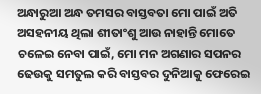ଅନ୍ଧାରୁଆ ଅନ୍ଧ ତମସର ବାସ୍ତବତା ମୋ ପାଇଁ ଅତି ଅସହନୀୟ ଥିଲା ଶୀତାଂଶୁ ଆଉ ନାହାନ୍ତି ମୋତେ ଚଳେଇ ନେବା ପାଇଁ, ମୋ ମନ ଅଗଣାର ସପନର ଢେଉକୁ ସମତୁଲ କରି ବାସ୍ତବର ଦୁନିଆକୁ ଫେରେଇ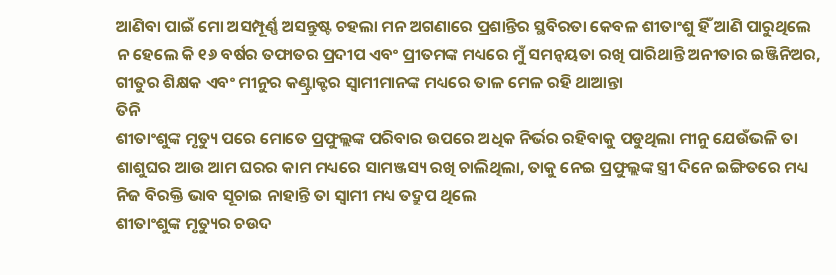ଆଣିବା ପାଇଁ ମୋ ଅସମ୍ପୂର୍ଣ୍ଣ ଅସନ୍ତୁଷ୍ଟ ଚହଲା ମନ ଅଗଣାରେ ପ୍ରଶାନ୍ତିର ସ୍ଥବିରତା କେବଳ ଶୀତାଂଶୁ ହିଁ ଆଣି ପାରୁଥିଲେ ନ ହେଲେ କି ୧୬ ବର୍ଷର ତଫାତର ପ୍ରଦୀପ ଏବଂ ପ୍ରୀତମଙ୍କ ମଧ୍ୟରେ ମୁଁ ସମନ୍ୱୟତା ରଖି ପାରିଥାନ୍ତି ଅନୀତାର ଇଞ୍ଜିନିଅର, ଗୀତୁର ଶିକ୍ଷକ ଏବଂ ମୀନୁର କଣ୍ଟ୍ରାକ୍ଟର ସ୍ବାମୀମାନଙ୍କ ମଧ୍ୟରେ ତାଳ ମେଳ ରହି ଥାଆନ୍ତା
ତିନି
ଶୀତାଂଶୁଙ୍କ ମୃତ୍ୟୁ ପରେ ମୋତେ ପ୍ରଫୁଲ୍ଲଙ୍କ ପରିବାର ଉପରେ ଅଧିକ ନିର୍ଭର ରହିବାକୁ ପଡୁଥିଲା ମୀନୁ ଯେଉଁଭଳି ତା ଶାଶୁଘର ଆଉ ଆମ ଘରର କାମ ମଧ୍ୟରେ ସାମଞ୍ଜସ୍ୟ ରଖି ଚାଲିଥିଲା, ତାକୁ ନେଇ ପ୍ରଫୁଲ୍ଲଙ୍କ ସ୍ତ୍ରୀ ଦିନେ ଇଙ୍ଗିତରେ ମଧ୍ୟ ନିଜ ବିରକ୍ତି ଭାବ ସୂଚାଇ ନାହାନ୍ତି ତା ସ୍ୱାମୀ ମଧ୍ୟ ତଦ୍ରୁପ ଥିଲେ
ଶୀତାଂଶୁଙ୍କ ମୃତ୍ୟୁର ଚଉଦ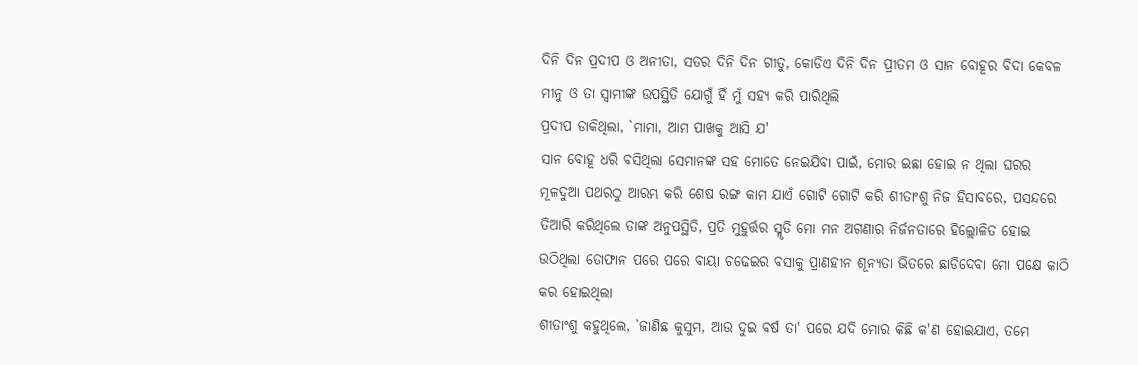ଦିନି ଦିନ ପ୍ରଦୀପ ଓ ଅନୀତା, ସତର ଦିନି ଦିନ ଗୀତୁ, କୋଡିଏ ଦିନି ଦିନ ପ୍ରୀତମ ଓ ସାନ ବୋହୂର ବିଦା କେବଳ ମୀନୁ ଓ ତା ସ୍ବାମୀଙ୍କ ଉପସ୍ଥିତି ଯୋଗୁଁ ହିଁ ମୁଁ ସହ୍ୟ କରି ପାରିଥିଲି
ପ୍ରଦୀପ ଡାକିଥିଲା, `ମାମା, ଆମ ପାଖକୁ ଆସି ଯ'
ସାନ ବୋହୂ ଧରି ବସିଥିଲା ସେମାନଙ୍କ ସହ ମୋତେ ନେଇଯିବା ପାଇଁ, ମୋର ଇଛା ହୋଇ ନ ଥିଲା ଘରର ମୂଳଦୁଆ ପଥରଠୁ ଆରମ୍ଭ କରି ଶେଷ ରଙ୍ଗ କାମ ଯାଏଁ ଗୋଟି ଗୋଟି କରି ଶୀତାଂଶୁ ନିଜ ହିସାବରେ, ପସନ୍ଦରେ ତିଆରି କରିଥିଲେ ତାଙ୍କ ଅନୁପସ୍ଥିତି, ପ୍ରତି ମୁହୁର୍ତ୍ତର ସ୍ମୃତି ମୋ ମନ ଅଗଣାର ନିର୍ଜନତାରେ ହିଲ୍ଲୋଳିତ ହୋଇ ଉଠିଥିଲା ତୋଫାନ ପରେ ପରେ ବାୟା ଚଢେଇର ବସାକୁ ପ୍ରାଣହୀନ ଶୂନ୍ୟତା ଭିତରେ ଛାଡିଦେବା ମୋ ପକ୍ଷେ କାଠି କର ହୋଇଥିଲା
ଶୀତାଂଶୁ କହୁଥିଲେ, `ଜାଣିଛ କୁସୁମ, ଆଉ ଦୁଇ ବର୍ଷ ତା' ପରେ ଯଦି ମୋର କିଛି କ'ଣ ହୋଇଯାଏ, ତମେ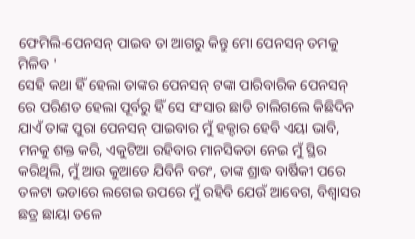ଫେମିଲି-ପେନସନ୍ ପାଇବ ତା ଆଗରୁ କିନ୍ତୁ ମୋ ପେନସନ୍ ତମକୁ ମିଳିବ '
ସେହି କଥା ହିଁ ହେଲା ତାଙ୍କର ପେନସନ୍ ଟଙ୍କା ପାରିବାରିକ ପେନସନ୍ ରେ ପରିଣତ ହେଲା ପୂର୍ବରୁ ହିଁ ସେ ସଂସାର ଛାଡି ଚାଲିଗଲେ କିଛିଦିନ ଯାଏଁ ତାଙ୍କ ପୁରା ପେନସନ୍ ପାଇବାର ମୁଁ ହକ୍ଦାର ହେବି ଏୟା ଭାବି, ମନକୁ ଶକ୍ତ କରି, ଏକୁଟିଆ ରହିବାର ମାନସିକତା ନେଇ ମୁଁ ସ୍ଥିର କରିଥିଲି, ମୁଁ ଆଉ କୁଆଡେ ଯିବିନି ବରଂ, ତାଙ୍କ ଶ୍ରାଦ୍ଧ ବାର୍ଷିକୀ ପରେ ତଳଟା ଭଡାରେ ଲଗେଇ ଉପରେ ମୁଁ ରହିବି ଯେଉଁ ଆବେଗ, ବିଶ୍ଵାସର ଛତ୍ର ଛାୟା ତଳେ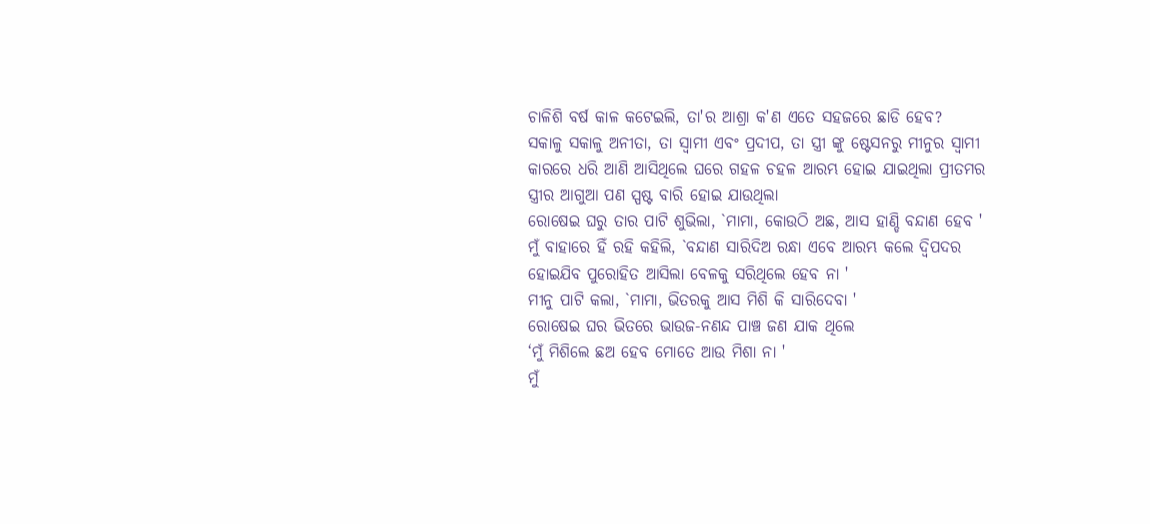ଚାଳିଶି ବର୍ଷ କାଳ କଟେଇଲି, ତା'ର ଆଶ୍ରା କ'ଣ ଏତେ ସହଜରେ ଛାଡି ହେବ?
ସକାଳୁ ସକାଳୁ ଅନୀତା, ତା ସ୍ୱାମୀ ଏବଂ ପ୍ରଦୀପ, ତା ସ୍ତ୍ରୀ ଙ୍କୁ ଷ୍ଟେସନରୁ ମୀନୁର ସ୍ୱାମୀ କାରରେ ଧରି ଆଣି ଆସିଥିଲେ ଘରେ ଗହଳ ଚହଳ ଆରମ୍ଭ ହୋଇ ଯାଇଥିଲା ପ୍ରୀତମର ସ୍ତ୍ରୀର ଆଗୁଆ ପଣ ସ୍ପଷ୍ଟ ବାରି ହୋଇ ଯାଉଥିଲା
ରୋଷେଇ ଘରୁ ତାର ପାଟି ଶୁଭିଲା, `ମାମା, କୋଉଠି ଅଛ, ଆସ ହାଣ୍ଡି ବନ୍ଦାଣ ହେବ '
ମୁଁ ବାହାରେ ହିଁ ରହି କହିଲି, `ବନ୍ଦାଣ ସାରିଦିଅ ରନ୍ଧା ଏବେ ଆରମ୍ଭ କଲେ ଦ୍ବିପଦର ହୋଇଯିବ ପୁରୋହିତ ଆସିଲା ବେଳକୁ ସରିଥିଲେ ହେବ ନା '
ମୀନୁ ପାଟି କଲା, `ମାମା, ଭିତରକୁ ଆସ ମିଶି କି ସାରିଦେବା '
ରୋଷେଇ ଘର ଭିତରେ ଭାଉଜ-ନଣନ୍ଦ ପାଞ୍ଚ ଜଣ ଯାକ ଥିଲେ
‘ମୁଁ ମିଶିଲେ ଛଅ ହେବ ମୋତେ ଆଉ ମିଶା ନା '
ମୁଁ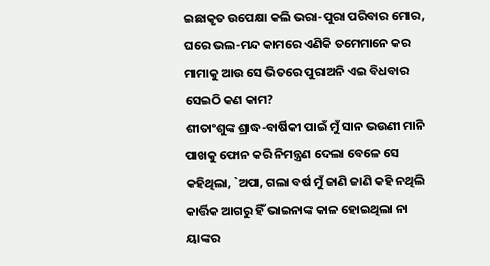ଇଛାକୃତ ଉପେକ୍ଷା କଲି ଭରା-ପୁରା ପରିବାର ମୋର, ଘରେ ଭଲ-ମନ୍ଦ କାମରେ ଏଣିକି ତମେମାନେ କର ମାମାକୁ ଆଉ ସେ ଭିତରେ ପୁରାଅନି ଏଇ ବିଧବାର ସେଇଠି କଣ କାମ?
ଶୀତାଂଶୁଙ୍କ ଶ୍ରାଦ୍ଧ-ବାର୍ଷିକୀ ପାଇଁ ମୁଁ ସାନ ଭଉଣୀ ମାନି ପାଖକୁ ଫୋନ କରି ନିମନ୍ତ୍ରଣ ଦେଲା ବେଳେ ସେ କହିଥିଲା, `ଅପା, ଗଲା ବର୍ଷ ମୁଁ ଜାଣି ଜାଣି କହି ନଥିଲି କାର୍ତ୍ତିକ ଆଗରୁ ହିଁ ଭାଇନାଙ୍କ କାଳ ହୋଇଥିଲା ନା ୟାଙ୍କର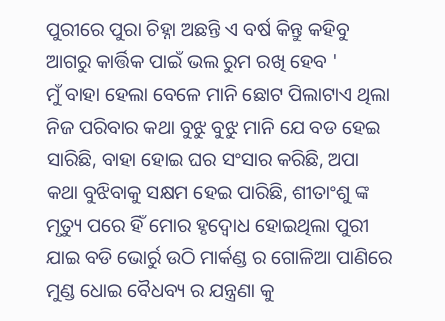ପୁରୀରେ ପୁରା ଚିହ୍ନା ଅଛନ୍ତି ଏ ବର୍ଷ କିନ୍ତୁ କହିବୁ ଆଗରୁ କାର୍ତ୍ତିକ ପାଇଁ ଭଲ ରୁମ ରଖି ହେବ '
ମୁଁ ବାହା ହେଲା ବେଳେ ମାନି ଛୋଟ ପିଲାଟାଏ ଥିଲା ନିଜ ପରିବାର କଥା ବୁଝୁ ବୁଝୁ ମାନି ଯେ ବଡ ହେଇ ସାରିଛି, ବାହା ହୋଇ ଘର ସଂସାର କରିଛି, ଅପା କଥା ବୁଝିବାକୁ ସକ୍ଷମ ହେଇ ପାରିଛି, ଶୀତାଂଶୁ ଙ୍କ ମୃତ୍ୟୁ ପରେ ହିଁ ମୋର ହୃଦ୍ବୋଧ ହୋଇଥିଲା ପୁରୀ ଯାଇ ବଡି ଭୋର୍ରୁ ଉଠି ମାର୍କଣ୍ଡ ର ଗୋଳିଆ ପାଣିରେ ମୁଣ୍ଡ ଧୋଇ ବୈଧବ୍ୟ ର ଯନ୍ତ୍ରଣା କୁ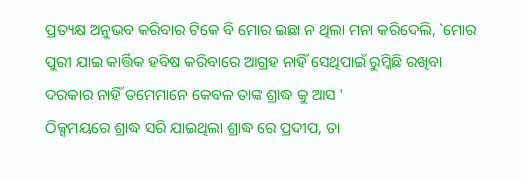ପ୍ରତ୍ୟକ୍ଷ ଅନୁଭବ କରିବାର ଟିକେ ବି ମୋର ଇଛା ନ ଥିଲା ମନା କରିଦେଲି, `ମୋର ପୁରୀ ଯାଇ କାର୍ତ୍ତିକ ହବିଷ କରିବାରେ ଆଗ୍ରହ ନାହିଁ ସେଥିପାଇଁ ରୁମ୍କିଛି ରଖିବା ଦରକାର ନାହିଁ ତମେମାନେ କେବଳ ତାଙ୍କ ଶ୍ରାଦ୍ଧ କୁ ଆସ '
ଠିକ୍ସମୟରେ ଶ୍ରାଦ୍ଧ ସରି ଯାଇଥିଲା ଶ୍ରାଦ୍ଧ ରେ ପ୍ରଦୀପ, ତା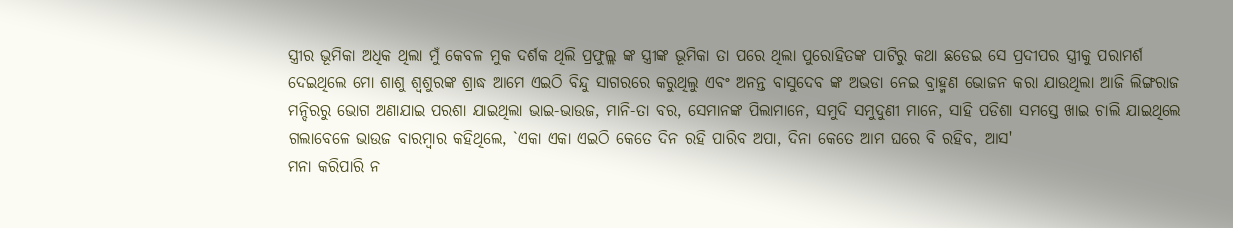ସ୍ତ୍ରୀର ଭୂମିକା ଅଧିକ ଥିଲା ମୁଁ କେବଳ ମୁକ ଦର୍ଶକ ଥିଲି ପ୍ରଫୁଲ୍ଲ ଙ୍କ ସ୍ତ୍ରୀଙ୍କ ଭୂମିକା ତା ପରେ ଥିଲା ପୁରୋହିତଙ୍କ ପାଟିରୁ କଥା ଛଡେଇ ସେ ପ୍ରଦୀପର ସ୍ତ୍ରୀକୁ ପରାମର୍ଶ ଦେଇଥିଲେ ମୋ ଶାଶୁ ଶ୍ବଶୁରଙ୍କ ଶ୍ରାଦ୍ଧ ଆମେ ଏଇଠି ବିନ୍ଦୁ ସାଗରରେ କରୁଥିଲୁ ଏବଂ ଅନନ୍ତ ବାସୁଦେବ ଙ୍କ ଅଭଡା ନେଇ ବ୍ରାହ୍ମଣ ଭୋଜନ କରା ଯାଉଥିଲା ଆଜି ଲିଙ୍ଗରାଜ ମନ୍ଦିରରୁ ଭୋଗ ଅଣାଯାଇ ପରଶା ଯାଇଥିଲା ଭାଇ-ଭାଉଜ, ମାନି-ତା ବର, ସେମାନଙ୍କ ପିଲାମାନେ, ସମୁଦି ସମୁଦୁଣୀ ମାନେ, ସାହି ପଡିଶା ସମସ୍ତେ ଖାଇ ଚାଲି ଯାଇଥିଲେ
ଗଲାବେଳେ ଭାଉଜ ବାରମ୍ବାର କହିଥିଲେ, `ଏକା ଏକା ଏଇଠି କେତେ ଦିନ ରହି ପାରିବ ଅପା, ଦିନା କେତେ ଆମ ଘରେ ବି ରହିବ, ଆସ'
ମନା କରିପାରି ନ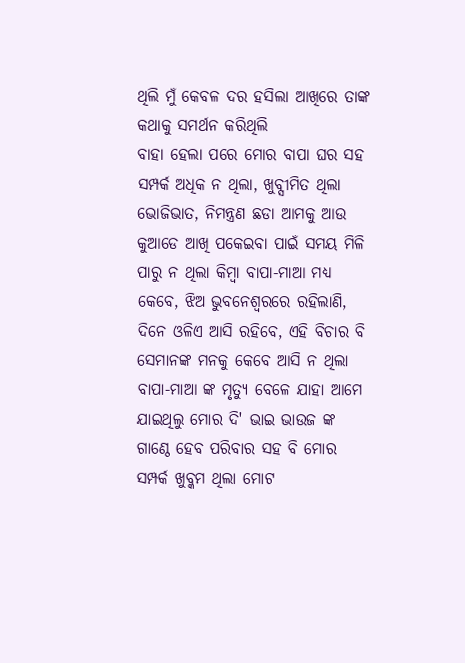ଥିଲି ମୁଁ କେବଳ ଦର ହସିଲା ଆଖିରେ ତାଙ୍କ କଥାକୁ ସମର୍ଥନ କରିଥିଲି
ବାହା ହେଲା ପରେ ମୋର ବାପା ଘର ସହ ସମ୍ପର୍କ ଅଧିକ ନ ଥିଲା, ଖୁବ୍ସୀମିତ ଥିଲା ଭୋଜିଭାତ, ନିମନ୍ତ୍ରଣ ଛଡା ଆମକୁ ଆଉ କୁଆଡେ ଆଖି ପକେଇବା ପାଇଁ ସମୟ ମିଳି ପାରୁ ନ ଥିଲା କିମ୍ବା ବାପା-ମାଆ ମଧ୍ୟ କେବେ, ଝିଅ ଭୁବନେଶ୍ଵରରେ ରହିଲାଣି, ଦିନେ ଓଳିଏ ଆସି ରହିବେ, ଏହି ବିଚାର ବି ସେମାନଙ୍କ ମନକୁ କେବେ ଆସି ନ ଥିଲା ବାପା-ମାଆ ଙ୍କ ମୃତ୍ୟୁ ବେଳେ ଯାହା ଆମେ ଯାଇଥିଲୁ ମୋର ଦି' ଭାଇ ଭାଉଜ ଙ୍କ ଗାଣ୍ଠେ ହେବ ପରିବାର ସହ ବି ମୋର ସମ୍ପର୍କ ଖୁବ୍କମ ଥିଲା ମୋଟ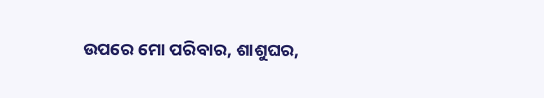ଉପରେ ମୋ ପରିବାର, ଶାଶୁଘର,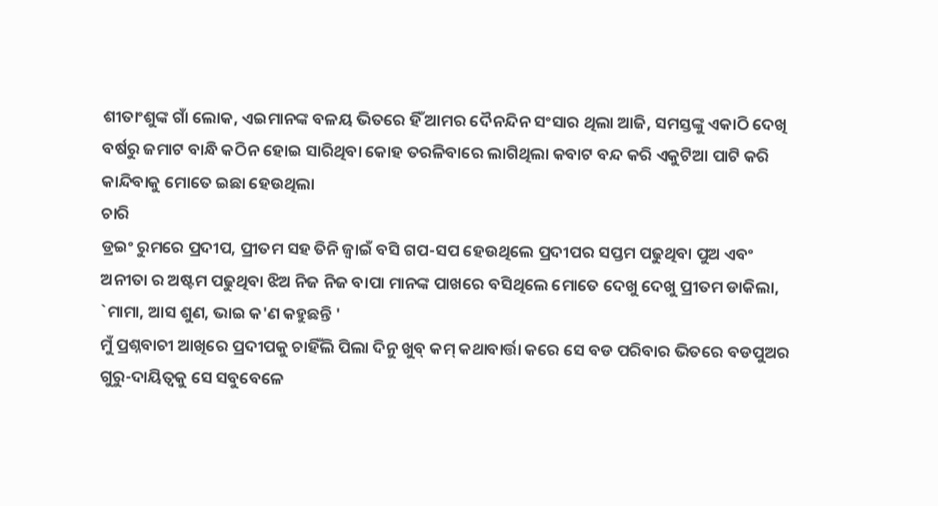ଶୀତାଂଶୁଙ୍କ ଗାଁ ଲୋକ, ଏଇମାନଙ୍କ ବଳୟ ଭିତରେ ହିଁ ଆମର ଦୈନନ୍ଦିନ ସଂସାର ଥିଲା ଆଜି, ସମସ୍ତଙ୍କୁ ଏକାଠି ଦେଖି ବର୍ଷରୁ ଜମାଟ ବାନ୍ଧି କଠିନ ହୋଇ ସାରିଥିବା କୋହ ତରଳିବାରେ ଲାଗିଥିଲା କବାଟ ବନ୍ଦ କରି ଏକୁଟିଆ ପାଟି କରି କାନ୍ଦିବାକୁ ମୋତେ ଇଛା ହେଉଥିଲା
ଚାରି
ଡ୍ରଇଂ ରୁମରେ ପ୍ରଦୀପ, ପ୍ରୀତମ ସହ ତିନି ଜ୍ବାଇଁ ବସି ଗପ-ସପ ହେଉଥିଲେ ପ୍ରଦୀପର ସପ୍ତମ ପଢୁଥିବା ପୁଅ ଏବଂ ଅନୀତା ର ଅଷ୍ଟମ ପଢୁଥିବା ଝିଅ ନିଜ ନିଜ ବାପା ମାନଙ୍କ ପାଖରେ ବସିଥିଲେ ମୋତେ ଦେଖୁ ଦେଖୁ ପ୍ରୀତମ ଡାକିଲା, `ମାମା, ଆସ ଶୁଣ, ଭାଇ କ'ଣ କହୁଛନ୍ତି '
ମୁଁ ପ୍ରଶ୍ନବାଚୀ ଆଖିରେ ପ୍ରଦୀପକୁ ଚାହିଁଲି ପିଲା ଦିନୁ ଖୁବ୍ କମ୍ କଥାବାର୍ତ୍ତା କରେ ସେ ବଡ ପରିବାର ଭିତରେ ବଡପୁଅର ଗୁରୁ-ଦାୟିତ୍ବକୁ ସେ ସବୁବେଳେ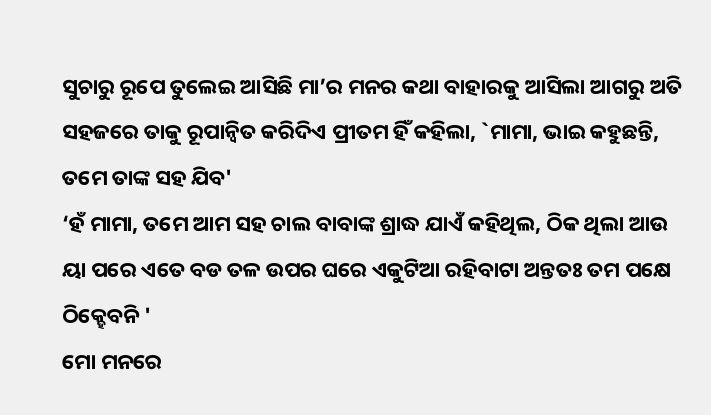ସୁଚାରୁ ରୂପେ ତୁଲେଇ ଆସିଛି ମା’ର ମନର କଥା ବାହାରକୁ ଆସିଲା ଆଗରୁ ଅତି ସହଜରେ ତାକୁ ରୂପାନ୍ୱିତ କରିଦିଏ ପ୍ରୀତମ ହିଁ କହିଲା, `ମାମା, ଭାଇ କହୁଛନ୍ତି, ତମେ ତାଙ୍କ ସହ ଯିବ'
‘ହଁ ମାମା, ତମେ ଆମ ସହ ଚାଲ ବାବାଙ୍କ ଶ୍ରାଦ୍ଧ ଯାଏଁ କହିଥିଲ, ଠିକ ଥିଲା ଆଉ ୟା ପରେ ଏତେ ବଡ ତଳ ଉପର ଘରେ ଏକୁଟିଆ ରହିବାଟା ଅନ୍ତତଃ ତମ ପକ୍ଷେ ଠିକ୍ହେବନି '
ମୋ ମନରେ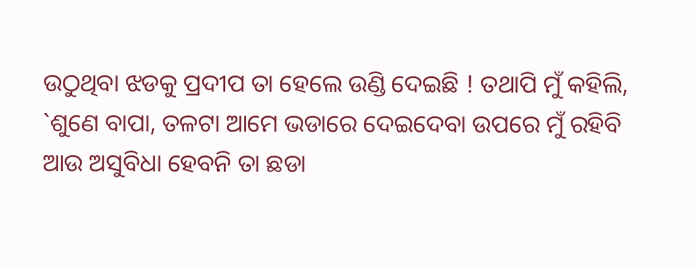ଉଠୁଥିବା ଝଡକୁ ପ୍ରଦୀପ ତା ହେଲେ ଉଣ୍ଡି ଦେଇଛି ! ତଥାପି ମୁଁ କହିଲି, `ଶୁଣେ ବାପା, ତଳଟା ଆମେ ଭଡାରେ ଦେଇଦେବା ଉପରେ ମୁଁ ରହିବି ଆଉ ଅସୁବିଧା ହେବନି ତା ଛଡା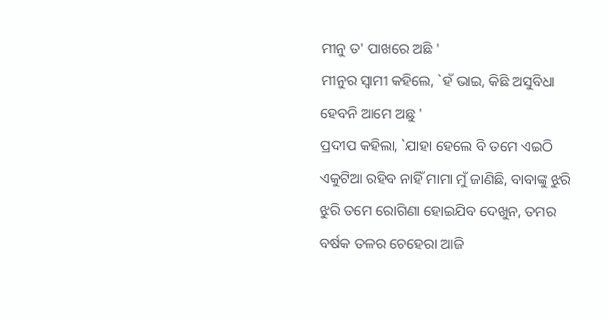ମୀନୁ ତ' ପାଖରେ ଅଛି '
ମୀନୁର ସ୍ୱାମୀ କହିଲେ, `ହଁ ଭାଇ, କିଛି ଅସୁବିଧା ହେବନି ଆମେ ଅଛୁ '
ପ୍ରଦୀପ କହିଲା, `ଯାହା ହେଲେ ବି ତମେ ଏଇଠି ଏକୁଟିଆ ରହିବ ନାହିଁ ମାମା ମୁଁ ଜାଣିଛି, ବାବାଙ୍କୁ ଝୁରି ଝୁରି ତମେ ରୋଗିଣା ହୋଇଯିବ ଦେଖୁନ, ତମର ବର୍ଷକ ତଳର ଚେହେରା ଆଜି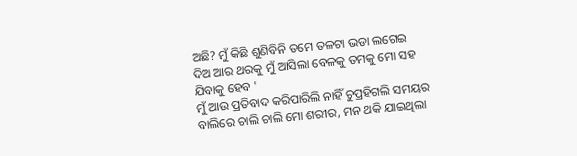ଅଛି? ମୁଁ କିଛି ଶୁଣିବିନି ତମେ ତଳଟା ଭଡା ଲଗେଇ ଦିଅ ଆର ଥରକୁ ମୁଁ ଆସିଲା ବେଳକୁ ତମକୁ ମୋ ସହ ଯିବାକୁ ହେବ '
ମୁଁ ଆଉ ପ୍ରତିବାଦ କରିପାରିଲି ନାହିଁ ଚୁପ୍ରହିଗଲି ସମୟର ବାଲିରେ ଚାଲି ଚାଲି ମୋ ଶରୀର, ମନ ଥକି ଯାଇଥିଲା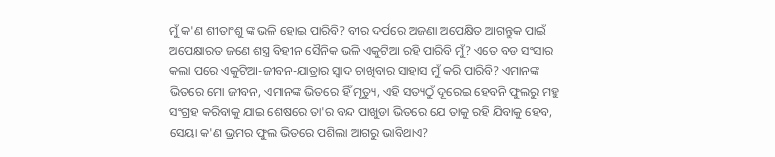ମୁଁ କ'ଣ ଶୀତାଂଶୁ ଙ୍କ ଭଳି ହୋଇ ପାରିବି? ବୀର ଦର୍ପରେ ଅଜଣା ଅପେକ୍ଷିତ ଆଗନ୍ତୁକ ପାଇଁ ଅପେକ୍ଷାରତ ଜଣେ ଶସ୍ତ୍ର ବିହୀନ ସୈନିକ ଭଳି ଏକୁଟିଆ ରହି ପାରିବି ମୁଁ? ଏତେ ବଡ ସଂସାର କଲା ପରେ ଏକୁଟିଆ-ଜୀବନ-ଯାତ୍ରାର ସ୍ଵାଦ ଚାଖିବାର ସାହାସ ମୁଁ କରି ପାରିବି? ଏମାନଙ୍କ ଭିତରେ ମୋ ଜୀବନ, ଏମାନଙ୍କ ଭିତରେ ହିଁ ମୃତ୍ୟୁ, ଏହି ସତ୍ୟଠୁଁ ଦୂରେଇ ହେବନି ଫୁଲରୁ ମହୁ ସଂଗ୍ରହ କରିବାକୁ ଯାଇ ଶେଷରେ ତା'ର ବନ୍ଦ ପାଖୁଡା ଭିତରେ ଯେ ତାକୁ ରହି ଯିବାକୁ ହେବ, ସେୟା କ'ଣ ଭ୍ରମର ଫୁଲ ଭିତରେ ପଶିଲା ଆଗରୁ ଭାବିଥାଏ?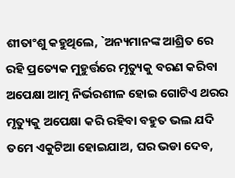ଶୀତାଂଶୁ କହୁଥିଲେ, `ଅନ୍ୟମାନଙ୍କ ଆଶ୍ରିତ ରେ ରହି ପ୍ରତ୍ୟେକ ମୁହୁର୍ତ୍ତରେ ମୃତ୍ୟୁକୁ ବରଣ କରିବା ଅପେକ୍ଷା ଆତ୍ମ ନିର୍ଭରଶୀଳ ହୋଇ ଗୋଟିଏ ଥରର ମୃତ୍ୟୁକୁ ଅପେକ୍ଷା କରି ରହିବା ବହୁତ ଭଲ ଯଦି ତମେ ଏକୁଟିଆ ହୋଇଯାଅ, ଘର ଭଡା ଦେବ,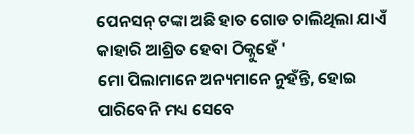ପେନସନ୍ ଟଙ୍କା ଅଛି ହାତ ଗୋଡ ଚାଲିଥିଲା ଯାଏଁ କାହାରି ଆଶ୍ରିତ ହେବା ଠିକ୍ନୁହେଁ '
ମୋ ପିଲାମାନେ ଅନ୍ୟମାନେ ନୁହଁନ୍ତି, ହୋଇ ପାରିବେନି ମଧ୍ୟ ସେବେ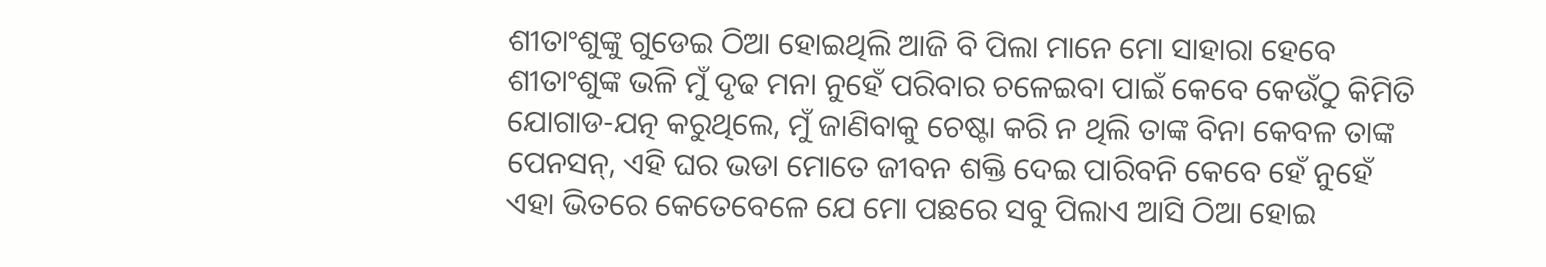ଶୀତାଂଶୁଙ୍କୁ ଗୁଡେଇ ଠିଆ ହୋଇଥିଲି ଆଜି ବି ପିଲା ମାନେ ମୋ ସାହାରା ହେବେ
ଶୀତାଂଶୁଙ୍କ ଭଳି ମୁଁ ଦୃଢ ମନା ନୁହେଁ ପରିବାର ଚଳେଇବା ପାଇଁ କେବେ କେଉଁଠୁ କିମିତି ଯୋଗାଡ-ଯତ୍ନ କରୁଥିଲେ, ମୁଁ ଜାଣିବାକୁ ଚେଷ୍ଟା କରି ନ ଥିଲି ତାଙ୍କ ବିନା କେବଳ ତାଙ୍କ ପେନସନ୍, ଏହି ଘର ଭଡା ମୋତେ ଜୀବନ ଶକ୍ତି ଦେଇ ପାରିବନି କେବେ ହେଁ ନୁହେଁ
ଏହା ଭିତରେ କେତେବେଳେ ଯେ ମୋ ପଛରେ ସବୁ ପିଲାଏ ଆସି ଠିଆ ହୋଇ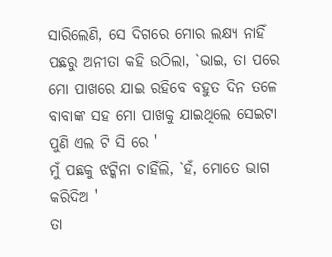ସାରିଲେଣି, ସେ ଦିଗରେ ମୋର ଲକ୍ଷ୍ୟ ନାହିଁ ପଛରୁ ଅନୀତା କହି ଉଠିଲା, `ଭାଇ, ତା ପରେ ମୋ ପାଖରେ ଯାଇ ରହିବେ ବହୁତ ଦିନ ତଳେ ବାବାଙ୍କ ସହ ମୋ ପାଖକୁ ଯାଇଥିଲେ ସେଇଟା ପୁଣି ଏଲ ଟି ସି ରେ '
ମୁଁ ପଛକୁ ଝଟ୍କିନା ଚାହିଁଲି, `ହଁ, ମୋତେ ଭାଗ କରିଦିଅ '
ତା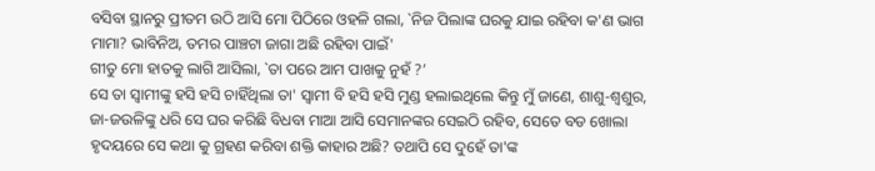ବସିବା ସ୍ଥାନରୁ ପ୍ରୀତମ ଉଠି ଆସି ମୋ ପିଠିରେ ଓହଳି ଗଲା, `ନିଜ ପିଲାଙ୍କ ଘରକୁ ଯାଇ ରହିବା କ'ଣ ଭାଗ ମାମା? ଭାବିନିଅ, ତମର ପାଞ୍ଚଟା ଜାଗା ଅଛି ରହିବା ପାଇଁ'
ଗୀତୁ ମୋ ହାତକୁ ଲାଗି ଆସିଲା, `ତା ପରେ ଆମ ପାଖକୁ ନୁହଁ ?’
ସେ ତା ସ୍ବାମୀଙ୍କୁ ହସି ହସି ଚାହିଁଥିଲା ତା' ସ୍ୱାମୀ ବି ହସି ହସି ମୁଣ୍ଡ ହଲାଇଥିଲେ କିନ୍ତୁ ମୁଁ ଜାଣେ, ଶାଶୁ-ଶ୍ବଶୁର, ଜା-ଜଉଳିଙ୍କୁ ଧରି ସେ ଘର କରିଛି ବିଧବା ମାଆ ଆସି ସେମାନଙ୍କର ସେଇଠି ରହିବ, ସେତେ ବଡ ଖୋଲା ହୃଦୟରେ ସେ କଥା କୁ ଗ୍ରହଣ କରିବା ଶକ୍ତି କାହାର ଅଛି? ତଥାପି ସେ ଦୁହେଁ ତା'ଙ୍କ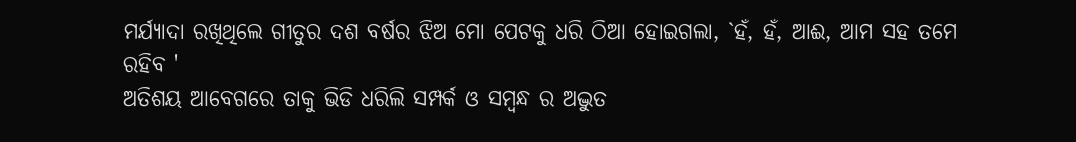ମର୍ଯ୍ୟାଦା ରଖିଥିଲେ ଗୀତୁର ଦଶ ବର୍ଷର ଝିଅ ମୋ ପେଟକୁ ଧରି ଠିଆ ହୋଇଗଲା, `ହଁ, ହଁ, ଆଈ, ଆମ ସହ ତମେ ରହିବ '
ଅତିଶୟ ଆବେଗରେ ତାକୁ ଭିଡି ଧରିଲି ସମ୍ପର୍କ ଓ ସମ୍ବନ୍ଧ ର ଅଦ୍ଭୁତ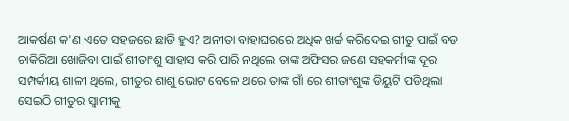ଆକର୍ଷଣ କ'ଣ ଏତେ ସହଜରେ ଛାଡି ହୁଏ? ଅନୀତା ବାହାଘରରେ ଅଧିକ ଖର୍ଚ୍ଚ କରିଦେଇ ଗୀତୁ ପାଇଁ ବଡ ଚାକିରିଆ ଖୋଜିବା ପାଇଁ ଶୀତାଂଶୁ ସାହାସ କରି ପାରି ନଥିଲେ ତାଙ୍କ ଅଫିସର ଜଣେ ସହକର୍ମୀଙ୍କ ଦୂର ସମ୍ପର୍କୀୟ ଶାଳୀ ଥିଲେ, ଗୀତୁର ଶାଶୁ ଭୋଟ ବେଳେ ଥରେ ତାଙ୍କ ଗାଁ ରେ ଶୀତାଂଶୁଙ୍କ ଡିୟୁଟି ପଡିଥିଲା ସେଇଠି ଗୀତୁର ସ୍ଵାମୀକୁ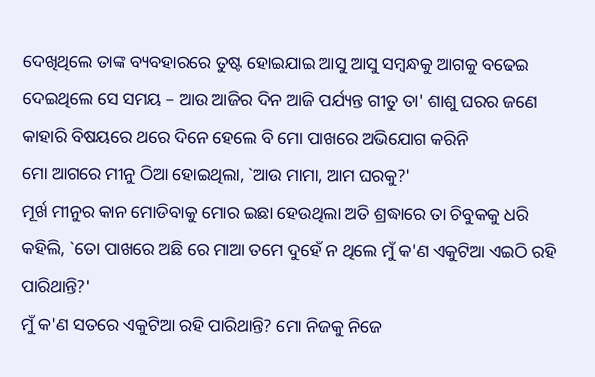ଦେଖିଥିଲେ ତାଙ୍କ ବ୍ୟବହାରରେ ତୁଷ୍ଟ ହୋଇଯାଇ ଆସୁ ଆସୁ ସମ୍ବନ୍ଧକୁ ଆଗକୁ ବଢେଇ ଦେଇଥିଲେ ସେ ସମୟ – ଆଉ ଆଜିର ଦିନ ଆଜି ପର୍ଯ୍ୟନ୍ତ ଗୀତୁ ତା' ଶାଶୁ ଘରର ଜଣେ କାହାରି ବିଷୟରେ ଥରେ ଦିନେ ହେଲେ ବି ମୋ ପାଖରେ ଅଭିଯୋଗ କରିନି
ମୋ ଆଗରେ ମୀନୁ ଠିଆ ହୋଇଥିଲା, `ଆଉ ମାମା, ଆମ ଘରକୁ?'
ମୂର୍ଖ ମୀନୁର କାନ ମୋଡିବାକୁ ମୋର ଇଛା ହେଉଥିଲା ଅତି ଶ୍ରଦ୍ଧାରେ ତା ଚିବୁକକୁ ଧରି କହିଲି, `ତୋ ପାଖରେ ଅଛି ରେ ମାଆ ତମେ ଦୁହେଁ ନ ଥିଲେ ମୁଁ କ'ଣ ଏକୁଟିଆ ଏଇଠି ରହି ପାରିଥାନ୍ତି?'
ମୁଁ କ'ଣ ସତରେ ଏକୁଟିଆ ରହି ପାରିଥାନ୍ତି? ମୋ ନିଜକୁ ନିଜେ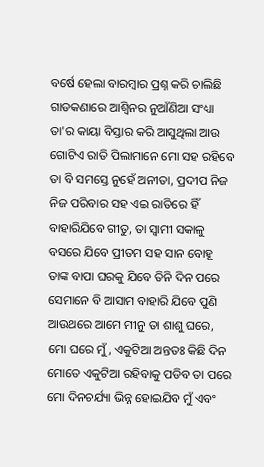ବର୍ଷେ ହେଲା ବାରମ୍ବାର ପ୍ରଶ୍ନ କରି ଚାଲିଛି
ଗାଡକଣାରେ ଆଶ୍ବିନର ନୁଆଁଣିଆ ସଂଧ୍ୟା ତା'ର କାୟା ବିସ୍ତାର କରି ଆସୁଥିଲା ଆଉ ଗୋଟିଏ ରାତି ପିଲାମାନେ ମୋ ସହ ରହିବେ ତା ବି ସମସ୍ତେ ନୁହେଁ ଅନୀତା, ପ୍ରଦୀପ ନିଜ ନିଜ ପରିବାର ସହ ଏଇ ରାତିରେ ହିଁ ବାହାରିଯିବେ ଗୀତୁ, ତା ସ୍ୱାମୀ ସକାଳୁ ବସରେ ଯିବେ ପ୍ରୀତମ ସହ ସାନ ବୋହୂ ତାଙ୍କ ବାପା ଘରକୁ ଯିବେ ତିନି ଦିନ ପରେ ସେମାନେ ବି ଆସାମ ବାହାରି ଯିବେ ପୁଣି ଆଉଥରେ ଆମେ ମୀନୁ ତା ଶାଶୁ ଘରେ, ମୋ ଘରେ ମୁଁ, ଏକୁଟିଆ ଅନ୍ତତଃ କିଛି ଦିନ ମୋତେ ଏକୁଟିଆ ରହିବାକୁ ପଡିବ ତା ପରେ ମୋ ଦିନଚର୍ଯ୍ୟା ଭିନ୍ନ ହୋଇଯିବ ମୁଁ ଏବଂ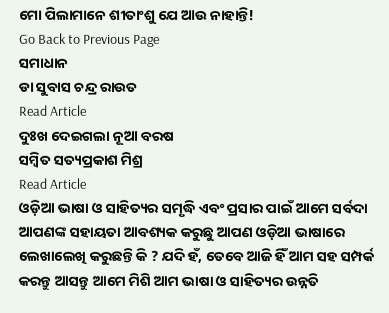ମୋ ପିଲାମାନେ ଶୀତାଂଶୁ ଯେ ଆଉ ନାହାନ୍ତି!
Go Back to Previous Page
ସମାଧାନ
ଡା ସୁବାସ ଚନ୍ଦ୍ର ରାଉତ
Read Article
ଦୁଃଖ ଦେଇଗଲା ନୂଆ ବରଷ
ସମ୍ବିତ ସତ୍ୟପ୍ରକାଶ ମିଶ୍ର
Read Article
ଓଡ଼ିଆ ଭାଷା ଓ ସାହିତ୍ୟର ସମୃଦ୍ଧି ଏବଂ ପ୍ରସାର ପାଇଁ ଆମେ ସର୍ବଦା ଆପଣଙ୍କ ସହାୟତା ଆବଶ୍ୟକ କରୁଛୁ ଆପଣ ଓଡ଼ିଆ ଭାଷାରେ ଲେଖାଲେଖି କରୁଛନ୍ତି କି ? ଯଦି ହଁ, ତେବେ ଆଜି ହିଁ ଆମ ସହ ସମ୍ପର୍କ କରନ୍ତୁ ଆସନ୍ତୁ ଆମେ ମିଶି ଆମ ଭାଷା ଓ ସାହିତ୍ୟର ଉନ୍ନତି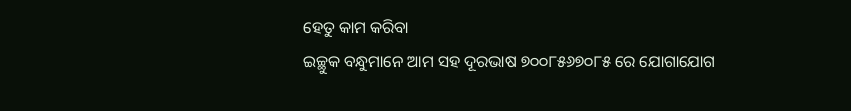ହେତୁ କାମ କରିବା
ଇଚ୍ଛୁକ ବନ୍ଧୁମାନେ ଆମ ସହ ଦୂରଭାଷ ୭୦୦୮୫୬୭୦୮୫ ରେ ଯୋଗାଯୋଗ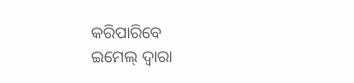କରିପାରିବେ
ଇମେଲ୍ ଦ୍ବାରା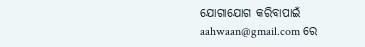ଯୋଗାଯୋଗ କରିବାପାଇଁ aahwaan@gmail.com ରେ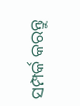ସମ୍ପର୍କ କରନ୍ତୁ